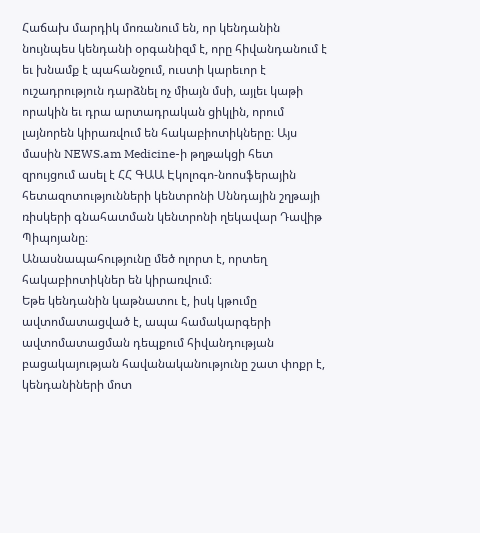Հաճախ մարդիկ մոռանում են, որ կենդանին նույնպես կենդանի օրգանիզմ է, որը հիվանդանում է եւ խնամք է պահանջում, ուստի կարեւոր է ուշադրություն դարձնել ոչ միայն մսի, այլեւ կաթի որակին եւ դրա արտադրական ցիկլին, որում լայնորեն կիրառվում են հակաբիոտիկները։ Այս մասին NEWS.am Medicine-ի թղթակցի հետ զրույցում ասել է ՀՀ ԳԱԱ Էկոլոգո-նոոսֆերային հետազոտությունների կենտրոնի Սննդային շղթայի ռիսկերի գնահատման կենտրոնի ղեկավար Դավիթ Պիպոյանը։
Անասնապահությունը մեծ ոլորտ է, որտեղ հակաբիոտիկներ են կիրառվում։
Եթե կենդանին կաթնատու է, իսկ կթումը ավտոմատացված է, ապա համակարգերի ավտոմատացման դեպքում հիվանդության բացակայության հավանականությունը շատ փոքր է, կենդանիների մոտ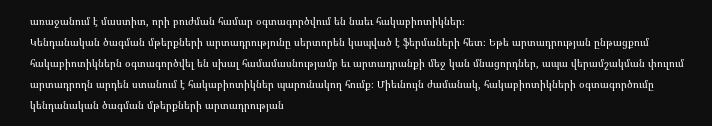առաջանում է մաստիտ, որի բուժման համար օգտագործվում են նաեւ հակաբիոտիկներ։
Կենդանական ծագման մթերքների արտադրությունը սերտորեն կապված է ֆերմաների հետ։ Եթե արտադրության ընթացքում հակաբիոտիկներն օգտագործվել են սխալ համամասնությամբ եւ արտադրանքի մեջ կան մնացորդներ, ապա վերամշակման փուլում արտադրողն արդեն ստանում է հակաբիոտիկներ պարունակող հումք։ Միեւնույն ժամանակ, հակաբիոտիկների օգտագործումը կենդանական ծագման մթերքների արտադրության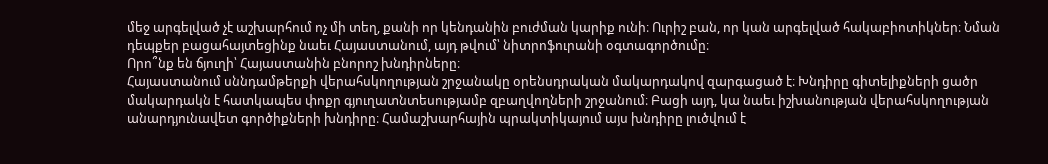մեջ արգելված չէ աշխարհում ոչ մի տեղ, քանի որ կենդանին բուժման կարիք ունի։ Ուրիշ բան, որ կան արգելված հակաբիոտիկներ։ Նման դեպքեր բացահայտեցինք նաեւ Հայաստանում, այդ թվում՝ նիտրոֆուրանի օգտագործումը։
Որո՞նք են ճյուղի՝ Հայաստանին բնորոշ խնդիրները։
Հայաստանում սննդամթերքի վերահսկողության շրջանակը օրենսդրական մակարդակով զարգացած է։ Խնդիրը գիտելիքների ցածր մակարդակն է հատկապես փոքր գյուղատնտեսությամբ զբաղվողների շրջանում։ Բացի այդ, կա նաեւ իշխանության վերահսկողության անարդյունավետ գործիքների խնդիրը։ Համաշխարհային պրակտիկայում այս խնդիրը լուծվում է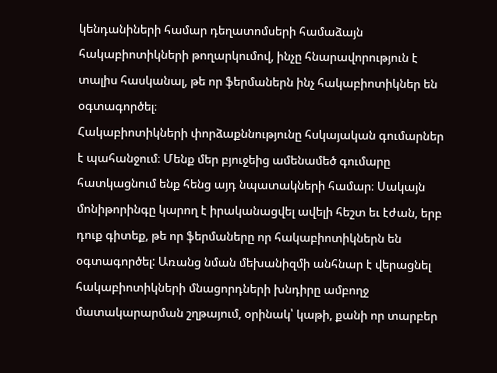կենդանիների համար դեղատոմսերի համաձայն հակաբիոտիկների թողարկումով, ինչը հնարավորություն է տալիս հասկանալ, թե որ ֆերմաներն ինչ հակաբիոտիկներ են օգտագործել։
Հակաբիոտիկների փորձաքննությունը հսկայական գումարներ է պահանջում։ Մենք մեր բյուջեից ամենամեծ գումարը հատկացնում ենք հենց այդ նպատակների համար։ Սակայն մոնիթորինգը կարող է իրականացվել ավելի հեշտ եւ էժան, երբ դուք գիտեք, թե որ ֆերմաները որ հակաբիոտիկներն են օգտագործել: Առանց նման մեխանիզմի անհնար է վերացնել հակաբիոտիկների մնացորդների խնդիրը ամբողջ մատակարարման շղթայում, օրինակ՝ կաթի, քանի որ տարբեր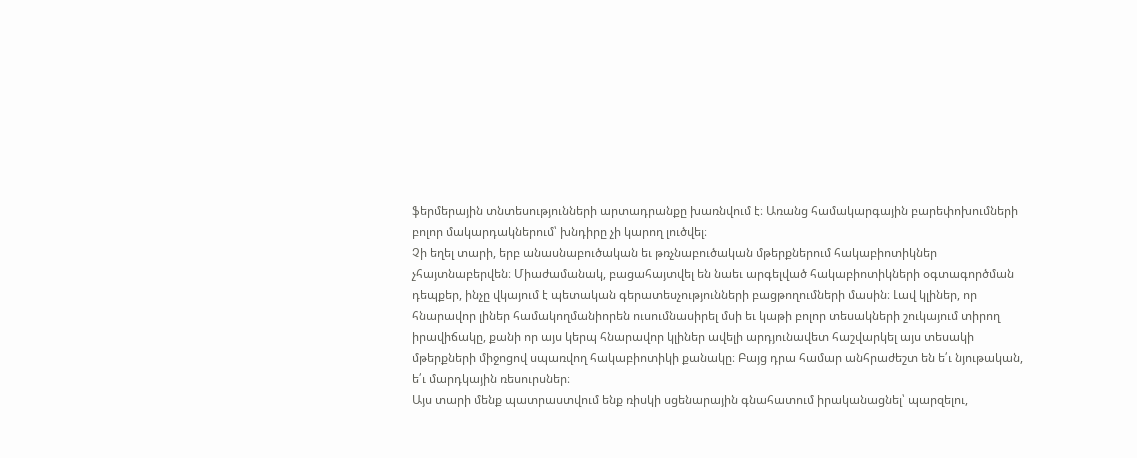ֆերմերային տնտեսությունների արտադրանքը խառնվում է։ Առանց համակարգային բարեփոխումների բոլոր մակարդակներում՝ խնդիրը չի կարող լուծվել։
Չի եղել տարի, երբ անասնաբուծական եւ թռչնաբուծական մթերքներում հակաբիոտիկներ չհայտնաբերվեն։ Միաժամանակ, բացահայտվել են նաեւ արգելված հակաբիոտիկների օգտագործման դեպքեր, ինչը վկայում է պետական գերատեսչությունների բացթողումների մասին։ Լավ կլիներ, որ հնարավոր լիներ համակողմանիորեն ուսումնասիրել մսի եւ կաթի բոլոր տեսակների շուկայում տիրող իրավիճակը, քանի որ այս կերպ հնարավոր կլիներ ավելի արդյունավետ հաշվարկել այս տեսակի մթերքների միջոցով սպառվող հակաբիոտիկի քանակը։ Բայց դրա համար անհրաժեշտ են ե՛ւ նյութական, ե՛ւ մարդկային ռեսուրսներ։
Այս տարի մենք պատրաստվում ենք ռիսկի սցենարային գնահատում իրականացնել՝ պարզելու,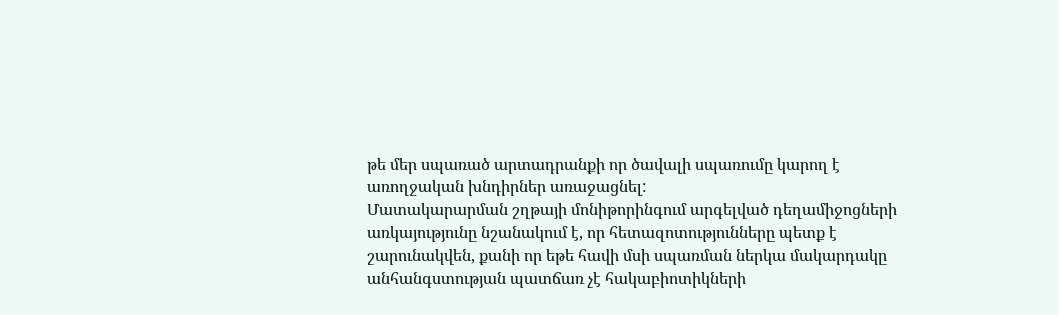թե մեր սպառած արտադրանքի որ ծավալի սպառումը կարող է առողջական խնդիրներ առաջացնել:
Մատակարարման շղթայի մոնիթորինգում արգելված դեղամիջոցների առկայությունը նշանակում է, որ հետազոտությունները պետք է շարունակվեն, քանի որ եթե հավի մսի սպառման ներկա մակարդակը անհանգստության պատճառ չէ հակաբիոտիկների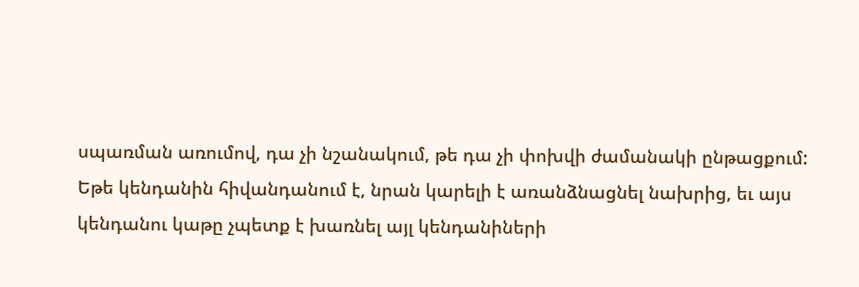սպառման առումով, դա չի նշանակում, թե դա չի փոխվի ժամանակի ընթացքում:
Եթե կենդանին հիվանդանում է, նրան կարելի է առանձնացնել նախրից, եւ այս կենդանու կաթը չպետք է խառնել այլ կենդանիների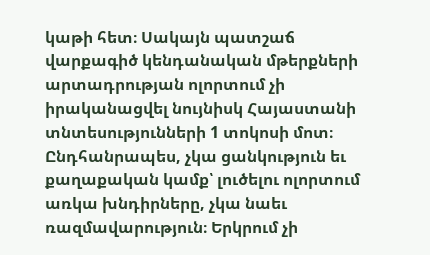կաթի հետ։ Սակայն պատշաճ վարքագիծ կենդանական մթերքների արտադրության ոլորտում չի իրականացվել նույնիսկ Հայաստանի տնտեսությունների 1 տոկոսի մոտ։
Ընդհանրապես, չկա ցանկություն եւ քաղաքական կամք՝ լուծելու ոլորտում առկա խնդիրները, չկա նաեւ ռազմավարություն։ Երկրում չի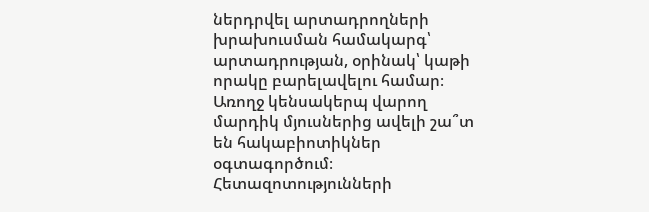ներդրվել արտադրողների խրախուսման համակարգ՝ արտադրության, օրինակ՝ կաթի որակը բարելավելու համար։
Առողջ կենսակերպ վարող մարդիկ մյուսներից ավելի շա՞տ են հակաբիոտիկներ օգտագործում։
Հետազոտությունների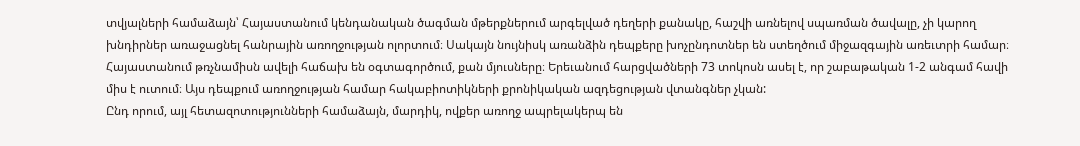տվյալների համաձայն՝ Հայաստանում կենդանական ծագման մթերքներում արգելված դեղերի քանակը, հաշվի առնելով սպառման ծավալը, չի կարող խնդիրներ առաջացնել հանրային առողջության ոլորտում։ Սակայն նույնիսկ առանձին դեպքերը խոչընդոտներ են ստեղծում միջազգային առեւտրի համար։
Հայաստանում թռչնամիսն ավելի հաճախ են օգտագործում, քան մյուսները։ Երեւանում հարցվածների 73 տոկոսն ասել է, որ շաբաթական 1-2 անգամ հավի միս է ուտում։ Այս դեպքում առողջության համար հակաբիոտիկների քրոնիկական ազդեցության վտանգներ չկան:
Ընդ որում, այլ հետազոտությունների համաձայն, մարդիկ, ովքեր առողջ ապրելակերպ են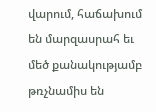վարում, հաճախում են մարզասրահ եւ մեծ քանակությամբ թռչնամիս են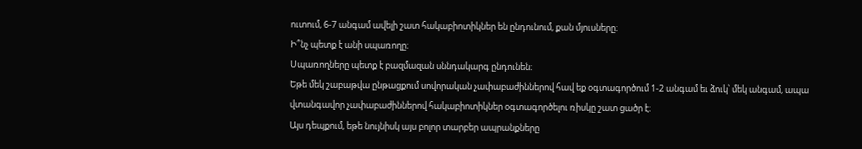ուտում, 6-7 անգամ ավելի շատ հակաբիոտիկներ են ընդունում, քան մյուսները։
Ի՞նչ պետք է անի սպառողը։
Սպառողները պետք է բազմազան սննդակարգ ընդունեն։
Եթե մեկ շաբաթվա ընթացքում սովորական չափաբաժիններով հավ եք օգտագործում 1-2 անգամ եւ ձուկ՝ մեկ անգամ, ապա վտանգավոր չափաբաժիններով հակաբիոտիկներ օգտագործելու ռիսկը շատ ցածր է։
Այս դեպքում, եթե նույնիսկ այս բոլոր տարբեր ապրանքները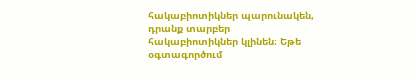հակաբիոտիկներ պարունակեն, դրանք տարբեր հակաբիոտիկներ կլինեն։ Եթե օգտագործում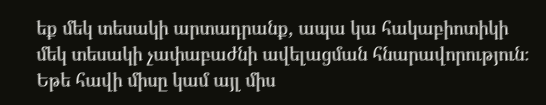եք մեկ տեսակի արտադրանք, ապա կա հակաբիոտիկի մեկ տեսակի չափաբաժնի ավելացման հնարավորություն։
Եթե հավի միսը կամ այլ միս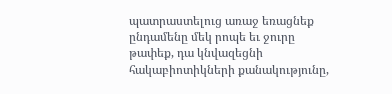պատրաստելուց առաջ եռացնեք ընդամենը մեկ րոպե եւ ջուրը թափեք, դա կնվազեցնի հակաբիոտիկների քանակությունը,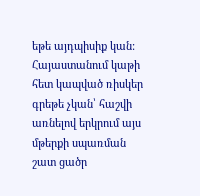եթե այդպիսիք կան:
Հայաստանում կաթի հետ կապված ռիսկեր գրեթե չկան՝ հաշվի առնելով երկրում այս մթերքի սպառման շատ ցածր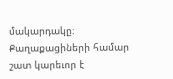մակարդակը։
Քաղաքացիների համար շատ կարեւոր է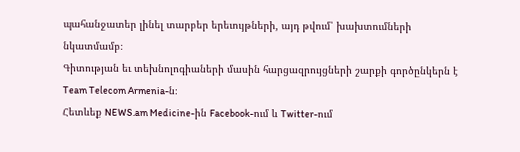պահանջատեր լինել տարբեր երեւույթների, այդ թվում՝ խախտումների նկատմամբ։
Գիտության եւ տեխնոլոգիաների մասին հարցազրույցների շարքի գործընկերն է Team Telecom Armenia-ն։
Հետևեք NEWS.am Medicine-ին Facebook-ում և Twitter-ում